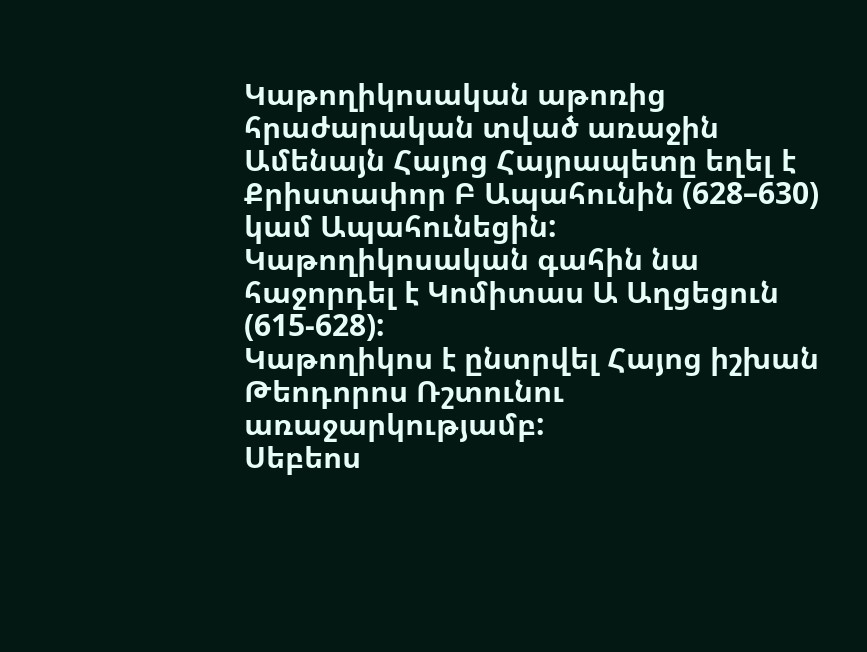Կաթողիկոսական աթոռից հրաժարական տված առաջին Ամենայն Հայոց Հայրապետը եղել է Քրիստափոր Բ Ապահունին (628–630) կամ Ապահունեցին:
Կաթողիկոսական գահին նա հաջորդել է Կոմիտաս Ա Աղցեցուն (615-628):
Կաթողիկոս է ընտրվել Հայոց իշխան Թեոդորոս Ռշտունու առաջարկությամբ:
Սեբեոս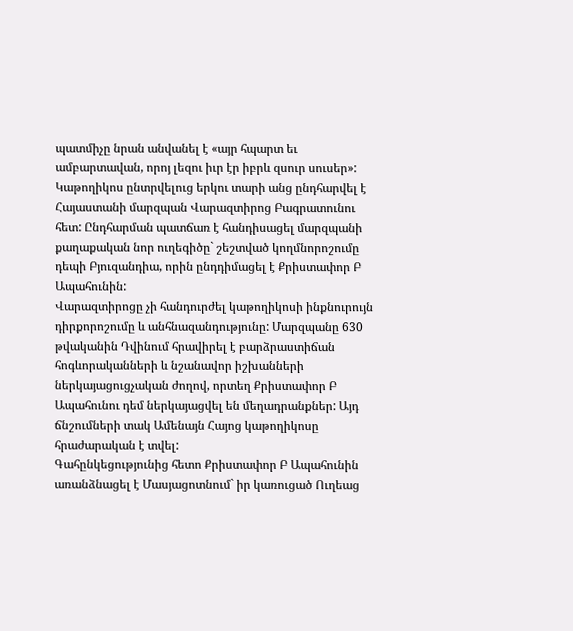պատմիչը նրան անվանել է «այր հպարտ եւ ամբարտավան, որոյ լեզու իւր էր իբրև զսուր սուսեր»:
Կաթողիկոս ընտրվելուց երկու տարի անց ընդհարվել է Հայաստանի մարզպան Վարազտիրոց Բագրատունու հետ: Ընդհարման պատճառ է հանդիսացել մարզպանի քաղաքական նոր ուղեգիծը` շեշտված կողմնորոշումը դեպի Բյուզանդիա, որին ընդդիմացել է Քրիստափոր Բ Ապահունին:
Վարազտիրոցը չի հանդուրժել կաթողիկոսի ինքնուրույն դիրքորոշումը և անհնազանդությունը: Մարզպանը 630 թվականին Դվինում հրավիրել է բարձրաստիճան հոգևորականների և նշանավոր իշխանների ներկայացուցչական ժողով, որտեղ Քրիստափոր Բ Ապահունու դեմ ներկայացվել են մեղադրանքներ: Այդ ճնշումների տակ Ամենայն Հայոց կաթողիկոսը հրաժարական է տվել:
Գահընկեցությունից հետո Քրիստափոր Բ Ապահունին առանձնացել է Մասյացոտնում` իր կառուցած Ուղեաց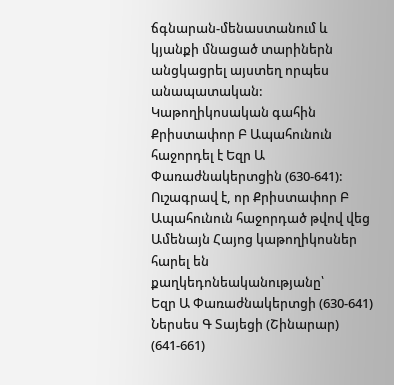ճգնարան-մենաստանում և կյանքի մնացած տարիներն անցկացրել այստեղ որպես անապատական:
Կաթողիկոսական գահին Քրիստափոր Բ Ապահունուն հաջորդել է Եզր Ա Փառաժնակերտցին (630-641):
Ուշագրավ է, որ Քրիստափոր Բ Ապահունուն հաջորդած թվով վեց Ամենայն Հայոց կաթողիկոսներ հարել են քաղկեդոնեականությանը՝
Եզր Ա Փառաժնակերտցի (630-641)
Ներսես Գ Տայեցի (Շինարար) (641-661)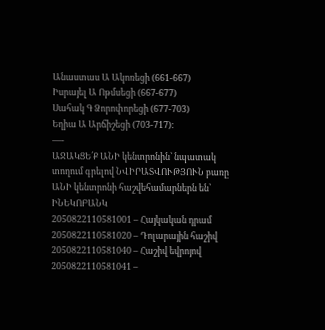Անաստաս Ա Ակոռեցի (661-667)
Իսրայել Ա Ոթմսեցի (667-677)
Սահակ Գ Ձորոփորեցի (677-703)
Եղիա Ա Արճիշեցի (703-717):
—-
ԱՋԱԿՑԵ՛Ք ԱՆԻ կենտրոնին՝ նպատակ տողում գրելով ՆՎԻՐԱՏՎՈՒԹՅՈՒՆ բառը
ԱՆԻ կենտրոնի հաշվեհամարներն են՝ ԻՆԵԿՈԲԱՆԿ
2050822110581001 – Հայկական դրամ
2050822110581020 – Դոլարային հաշիվ
2050822110581040 – Հաշիվ եվրոյով
2050822110581041 –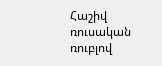Հաշիվ ռուսական ռուբլով